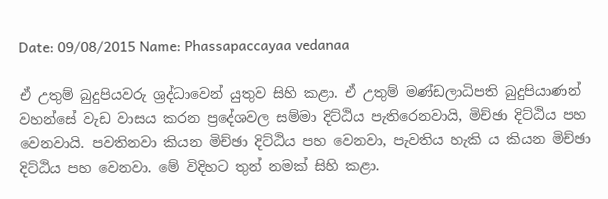Date: 09/08/2015 Name: Phassapaccayaa vedanaa

ඒ උතුම් බුදුපියවරු ශ්‍රද්ධාවෙන් යුතුව සිහි කළා. ඒ උතුම් මණ්ඩලාධිපති බුදුපියාණන් වහන්සේ වැඩ වාසය කරන ප්‍රදේශවල සම්මා දිට්ඨිය පැතිරෙනවායි, මිච්ඡා දිට්ඨිය පහ වෙනවායි. පවතිනවා කියන මිච්ඡා දිට්ඨිය පහ වෙනවා, පැවතිය හැකි ය කියන මිච්ඡා දිට්ඨිය පහ වෙනවා. මේ විදිහට තුන් නමක් සිහි කළා.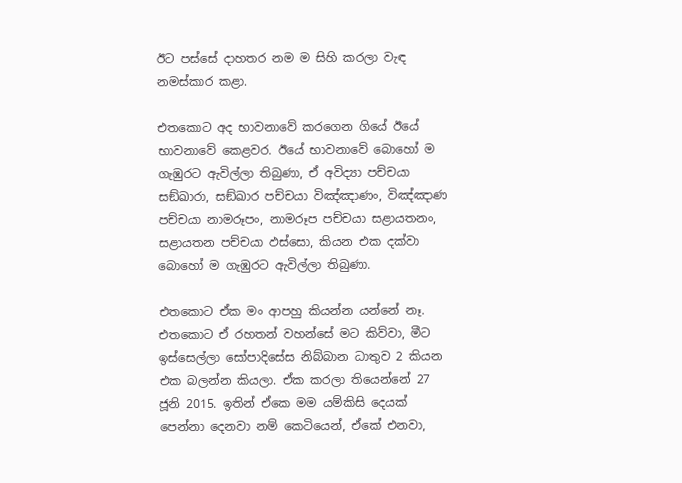ඊට පස්සේ දාහතර නම ම සිහි කරලා වැඳ නමස්කාර කළා.

එතකොට අද භාවනාවේ කරගෙන ගියේ ඊයේ භාවනාවේ කෙළවර. ඊයේ භාවනාවේ බොහෝ ම ගැඹුරට ඇවිල්ලා තිබුණා, ඒ අවිද්‍යා පච්චයා සඞ්‌ඛාරා, සඞ්‌ඛාර පච්චයා විඤ්ඤාණං, විඤ්ඤාණ පච්චයා නාමරූපං, නාමරූප පච්චයා සළායතනං, සළායතන පච්චයා ඵස්සො, කියන එක දක්වා බොහෝ ම ගැඹුරට ඇවිල්ලා තිබුණා.

එතකොට ඒක මං ආපහු කියන්න යන්නේ නෑ. එතකොට ඒ රහතන් වහන්සේ මට කිව්වා, මීට ඉස්සෙල්ලා සෝපාදිසේස නිබ්බාන ධාතුව 2 කියන එක බලන්න කියලා. ඒක කරලා තියෙන්නේ 27 ජූනි 2015. ඉතින් ඒකෙ මම යම්කිසි දෙයක් පෙන්නා දෙනවා නම් කෙටියෙන්, ඒකේ එනවා,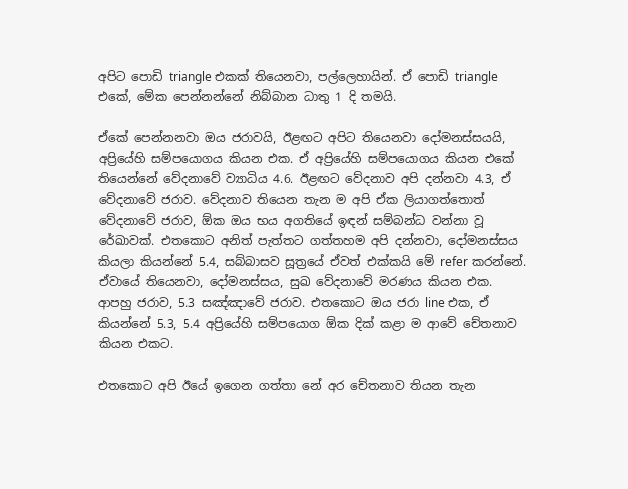අපිට පොඩි triangle එකක් තියෙනවා, පල්ලෙහායින්. ඒ පොඩි triangle එකේ, මේක පෙන්නන්නේ නිබ්බාන ධාතු 1 දි තමයි.

ඒකේ පෙන්නනවා ඔය ජරාවයි, ඊළඟට අපිට තියෙනවා දෝමනස්සයයි, අප්‍රියේහි සම්පයොගය කියන එක. ඒ අප්‍රියේහි සම්පයොගය කියන එකේ තියෙන්නේ වේදනාවේ ව්‍යාධිය 4.6. ඊළඟට වේදනාව අපි දන්නවා 4.3, ඒ වේදනාවේ ජරාව. වේදනාව තියෙන තැන ම අපි ඒක ලියාගත්තොත් වේදනාවේ ජරාව, ඕක ඔය භය අගතියේ ඉඳන් සම්බන්ධ වන්නා වූ රේඛාවක්. එතකොට අනිත් පැත්තට ගත්තහම අපි දන්නවා, දෝමනස්සය කියලා කියන්නේ 5.4, සබ්බාසව සූත්‍රයේ ඒවත් එක්කයි මේ refer කරන්නේ. ඒවායේ තියෙනවා, දෝමනස්සය, සුඛ වේදනාවේ මරණය කියන එක. ආපහු ජරාව, 5.3 සඤ්ඤාවේ ජරාව. එතකොට ඔය ජරා line එක, ඒ කියන්නේ 5.3, 5.4 අප්‍රියේහි සම්පයොග ඕක දික් කළා ම ආවේ චේතනාව කියන එකට.

එතකොට අපි ඊයේ ඉගෙන ගත්තා නේ අර චේතනාව තියන තැන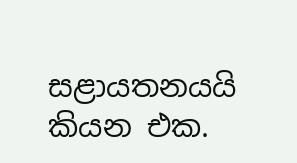සළායතනයයි කියන එක.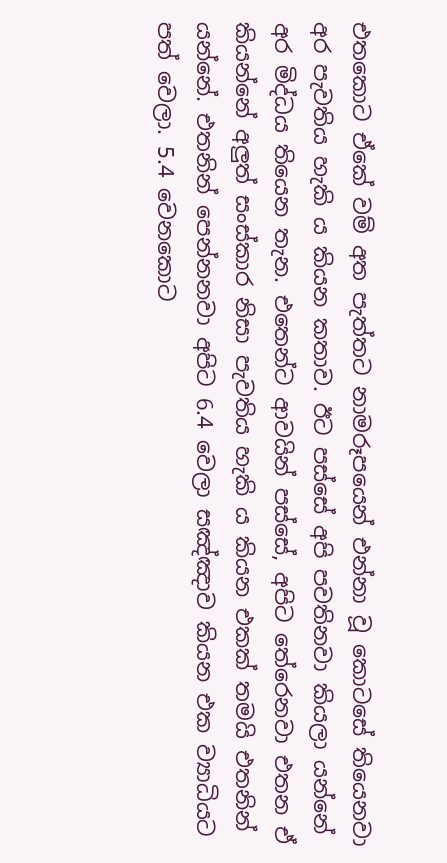එතකොට ඒකේ වම් අත පැත්තට නාමරූපයෙන් එන්නා වූ කොටසේ තියෙනවා අර පැවතිය හැකි ය කියන කතාව. ඊට පස්සේ අපි පවතිනවා කියලා යන්නේ අර මිද්ධය තියෙන තැන. එතෙන්ට ආවයින් පස්සේ, අපිට තේරෙනවා එතන ඒ කියන්නේ අලුත් සංස්කාර නිසා පැවතිය හැකි ය කියන එකක් තමයි එතනින් යන්නේ. එතනින් පෙන්නනවා අපිට 6.4 වෙලා සඤ්ඤාව කියන එක ව්‍යාධියට පත් වෙලා. 5.4 වෙනකොට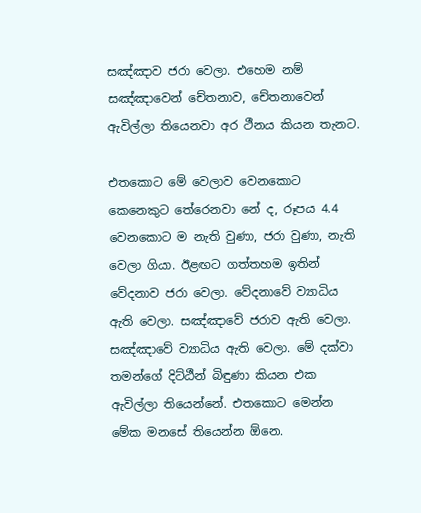සඤ්ඤාව ජරා වෙලා. එහෙම නම් සඤ්ඤාවෙන් චේතනාව, චේතනාවෙන් ඇවිල්ලා තියෙනවා අර ථීනය කියන තැනට.

එතකොට මේ වෙලාව වෙනකොට කෙනෙකුට තේරෙනවා නේ ද, රූපය 4.4 වෙනකොට ම නැති වුණා, ජරා වුණා, නැති වෙලා ගියා. ඊළඟට ගත්තහම ඉතින් වේදනාව ජරා වෙලා. වේදනාවේ ව්‍යාධිය ඇති වෙලා. සඤ්ඤාවේ ජරාව ඇති වෙලා. සඤ්ඤාවේ ව්‍යාධිය ඇති වෙලා. මේ දක්වා තමන්ගේ දිට්ඨීන් බිඳුණා කියන එක ඇවිල්ලා තියෙන්නේ. එතකොට මෙන්න මේක මනසේ තියෙන්න ඕනෙ.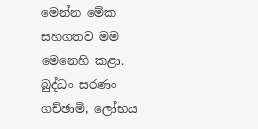මෙන්න මේක සහගතව මම මෙනෙහි කළා. බුද්ධං සරණං ගච්ඡාමි, ලෝභය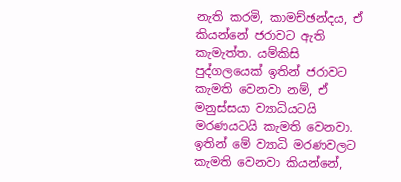නැති කරමි, කාමච්ඡන්දය, ඒ කියන්නේ ජරාවට ඇති කැමැත්ත. යම්කිසි පුද්ගලයෙක් ඉතින් ජරාවට කැමති වෙනවා නම්, ඒ මනුස්සයා ව්‍යාධියටයි මරණයටයි කැමති වෙනවා. ඉතින් මේ ව්‍යාධි මරණවලට කැමති වෙනවා කියන්නේ,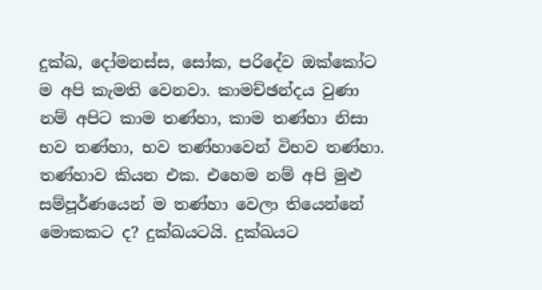දුක්ඛ, දෝමනස්ස, සෝක, පරිදේව ඔක්කෝට ම අපි කැමති වෙනවා. කාමච්ඡන්දය වුණා නම් අපිට කාම තණ්හා, කාම තණ්හා නිසා භව තණ්හා, භව තණ්හාවෙන් විභව තණ්හා. තණ්හාව කියන එක. එහෙම නම් අපි මුළු සම්පූර්ණයෙන් ම තණ්හා වෙලා තියෙන්නේ මොකකට ද? දුක්ඛයටයි. දුක්ඛයට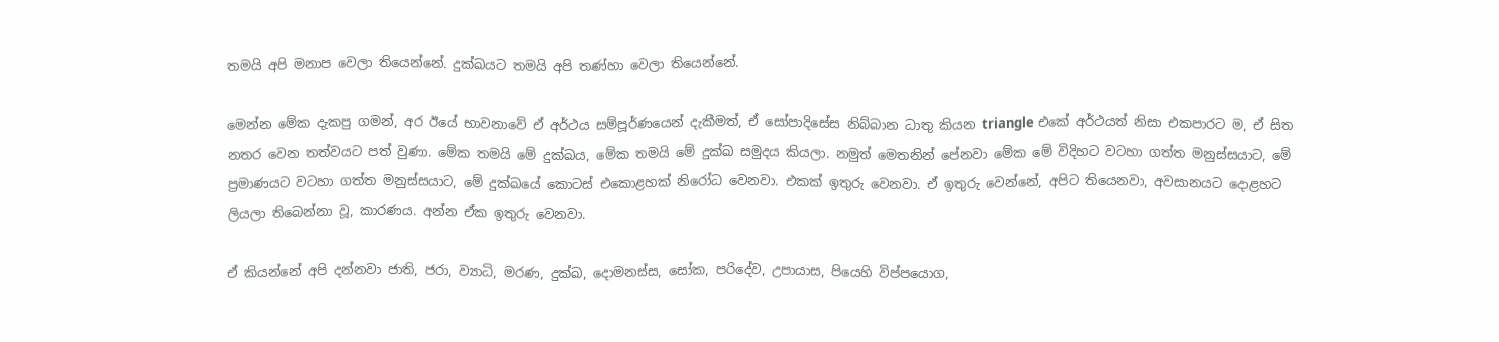තමයි අපි මනාප වෙලා තියෙන්නේ. දුක්ඛයට තමයි අපි තණ්හා වෙලා තියෙන්නේ.

මෙන්න මේක දැකපු ගමන්, අර ඊයේ භාවනාවේ ඒ අර්ථය සම්පූර්ණයෙන් දැකීමත්, ඒ සෝපාදිසේස නිබ්බාන ධාතු කියන triangle එකේ අර්ථයත් නිසා එකපාරට ම, ඒ සිත නතර වෙන තත්වයට පත් වුණා. මේක තමයි මේ දුක්ඛය, මේක තමයි මේ දුක්ඛ සමුදය කියලා. නමුත් මෙතනින් පේනවා මේක මේ විදිහට වටහා ගත්ත මනුස්සයාට, මේ ප්‍රමාණයට වටහා ගත්ත මනුස්සයාට, මේ දුක්ඛයේ කොටස් එකොළහක් නිරෝධ වෙනවා. එකක් ඉතුරු වෙනවා. ඒ ඉතුරු වෙන්නේ, අපිට තියෙනවා, අවසානයට දොළහට ලියලා තිබෙන්නා වූ, කාරණය. අන්න ඒක ඉතුරු වෙනවා.

ඒ කියන්නේ අපි දන්නවා ජාති, ජරා, ව්‍යාධි, මරණ, දුක්ඛ, දොමනස්ස, සෝක, පරිදේව, උපායාස, පියෙහි විප්පයොග,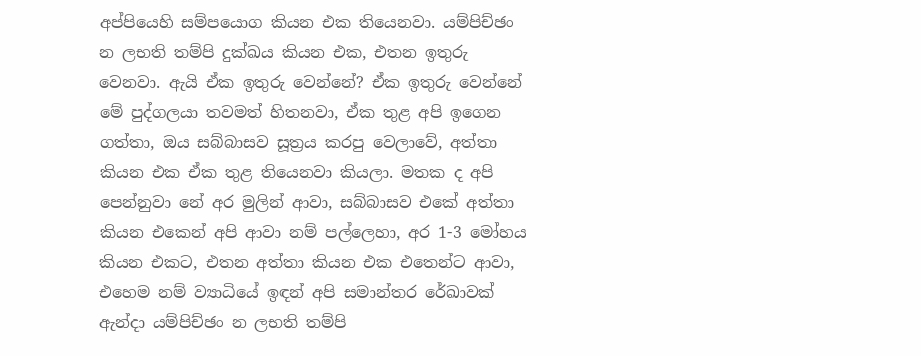අප්පියෙහි සම්පයොග කියන එක තියෙනවා. යම්පිච්ඡං න ලභති තම්පි දුක්ඛය කියන එක, එතන ඉතුරු වෙනවා. ඇයි ඒක ඉතුරු වෙන්නේ? ඒක ඉතුරු වෙන්නේ මේ පුද්ගලයා තවමත් හිතනවා, ඒක තුළ අපි ඉගෙන ගත්තා, ඔය සබ්බාසව සූත්‍රය කරපු වෙලාවේ, අත්තා කියන එක ඒක තුළ තියෙනවා කියලා. මතක ද අපි පෙන්නුවා නේ අර මුලින් ආවා, සබ්බාසව එකේ අත්තා කියන එකෙන් අපි ආවා නම් පල්ලෙහා, අර 1-3 මෝහය කියන එකට, එතන අත්තා කියන එක එතෙන්ට ආවා, එහෙම නම් ව්‍යාධියේ ඉඳන් අපි සමාන්තර රේඛාවක් ඇන්දා යම්පිච්ඡං න ලභති තම්පි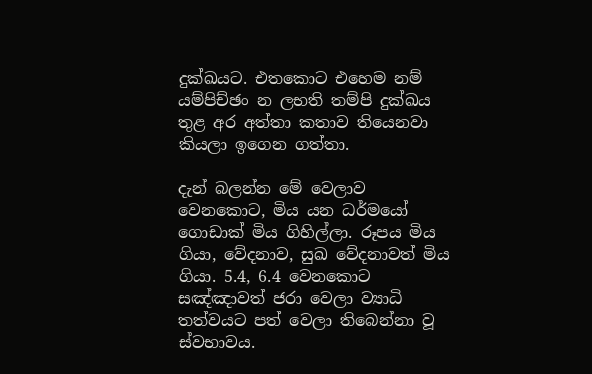දුක්ඛයට. එතකොට එහෙම නම් යම්පිච්ඡං න ලභති තම්පි දුක්ඛය තුළ අර අත්තා කතාව තියෙනවා කියලා ඉගෙන ගත්තා.

දැන් බලන්න මේ වෙලාව වෙනකොට, මිය යන ධර්මයෝ ගොඩාක් මිය ගිහිල්ලා. රූපය මිය ගියා, වේදනාව, සුඛ වේදනාවත් මිය ගියා. 5.4, 6.4 වෙනකොට සඤ්ඤාවත් ජරා වෙලා ව්‍යාධි තත්වයට පත් වෙලා තිබෙන්නා වූ ස්වභාවය.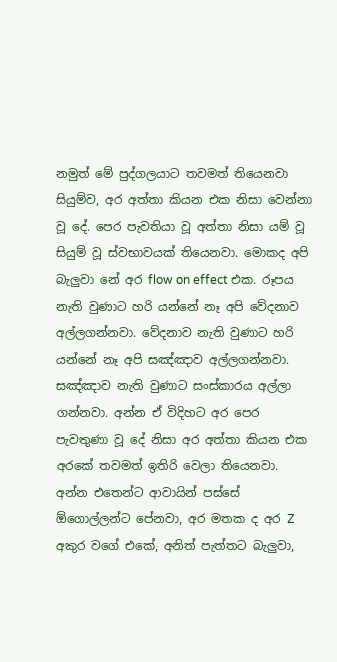නමුත් මේ පුද්ගලයාට තවමත් තියෙනවා සියුම්ව, අර අත්තා කියන එක නිසා වෙන්නා වූ දේ. පෙර පැවතියා වූ අත්තා නිසා යම් වූ සියුම් වූ ස්වභාවයක් තියෙනවා. මොකද අපි බැලුවා නේ අර flow on effect එක. රූපය නැති වුණාට හරි යන්නේ නෑ අපි වේදනාව අල්ලගන්නවා. වේදනාව නැති වුණාට හරි යන්නේ නෑ අපි සඤ්ඤාව අල්ලගන්නවා. සඤ්ඤාව නැති වුණාට සංස්කාරය අල්ලා ගන්නවා. අන්න ඒ විදිහට අර පෙර පැවතුණා වූ දේ නිසා අර අත්තා කියන එක අරකේ තවමත් ඉතිරි වෙලා තියෙනවා. අන්න එතෙන්ට ආවායින් පස්සේ ඕගොල්ලන්ට පේනවා, අර මතක ද අර Z අකුර වගේ එකේ, අනිත් පැත්තට බැලුවා,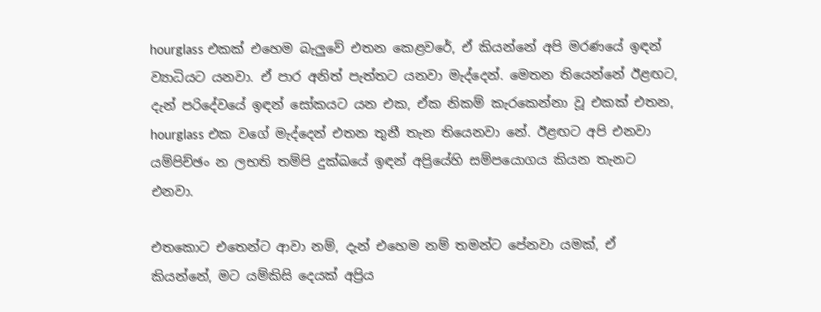hourglass එකක් එහෙම බැලුවේ එතන කෙළවරේ, ඒ කියන්නේ අපි මරණයේ ඉඳන් ව්‍යාධියට යනවා. ඒ පාර අනිත් පැත්තට යනවා මැද්දෙන්. මෙතන තියෙන්නේ ඊළඟට, දැන් පරිදේවයේ ඉඳන් සෝකයට යන එක, ඒක නිකම් කැරකෙන්නා වූ එකක් එතන, hourglass එක වගේ මැද්දෙන් එතන තුනී තැන තියෙනවා නේ. ඊළඟට අපි එනවා යම්පිච්ඡං න ලභති තම්පි දුක්ඛයේ ඉඳන් අප්‍රියේහි සම්පයොගය කියන තැනට එනවා.

එතකොට එතෙන්ට ආවා නම්, දැන් එහෙම නම් තමන්ට පේනවා යමක්, ඒ කියන්නේ, මට යම්කිසි දෙයක් අප්‍රිය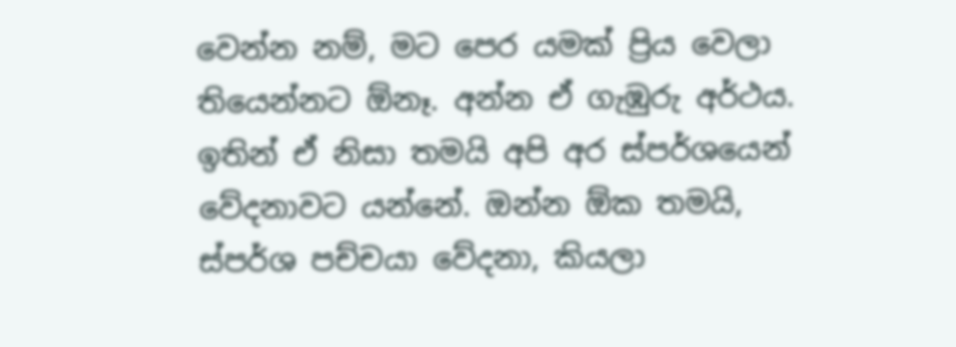වෙන්න නම්, මට පෙර යමක් ප්‍රිය වෙලා තියෙන්නට ඕනෑ. අන්න ඒ ගැඹුරු අර්ථය. ඉතින් ඒ නිසා තමයි අපි අර ස්පර්ශයෙන් වේදනාවට යන්නේ. ඔන්න ඕක තමයි, ස්පර්ශ පච්චයා වේදනා, කියලා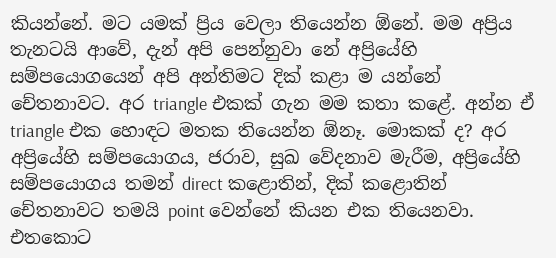කියන්නේ. මට යමක් ප්‍රිය වෙලා තියෙන්න ඕනේ. මම අප්‍රිය තැනටයි ආවේ, දැන් අපි පෙන්නුවා නේ අප්‍රියේහි සම්පයොගයෙන් අපි අන්තිමට දික් කළා ම යන්නේ චේතනාවට. අර triangle එකක් ගැන මම කතා කළේ. අන්න ඒ triangle එක හොඳට මතක තියෙන්න ඕනෑ. මොකක් ද? අර අප්‍රියේහි සම්පයොගය, ජරාව, සුඛ වේදනාව මැරීම, අප්‍රියේහි සම්පයොගය තමන් direct කළොතින්, දික් කළොතින් චේතනාවට තමයි point වෙන්නේ කියන එක තියෙනවා. එතකොට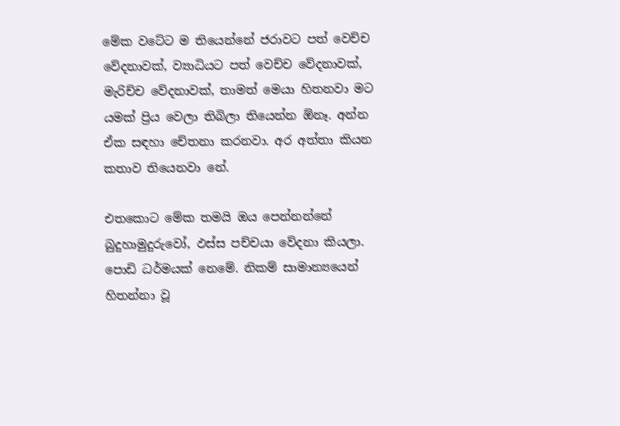මේක වටේට ම තියෙන්නේ ජරාවට පත් වෙච්ච වේදනාවක්, ව්‍යාධියට පත් වෙච්ච වේදනාවක්, මැරිච්ච වේදනාවක්, තාමත් මෙයා හිතනවා මට යමක් ප්‍රිය වෙලා තිබිලා තියෙන්න ඕනෑ. අන්න ඒක සඳහා චේතනා කරනවා. අර අත්තා කියන කතාව තියෙනවා නේ.

එතකොට මේක තමයි ඔය පෙන්නන්නේ බුදුහාමුදුරුවෝ, ඵස්ස පච්චයා වේදනා කියලා. පොඩි ධර්මයක් නෙමේ. නිකම් සාමාන්‍යයෙන් හිතන්නා වූ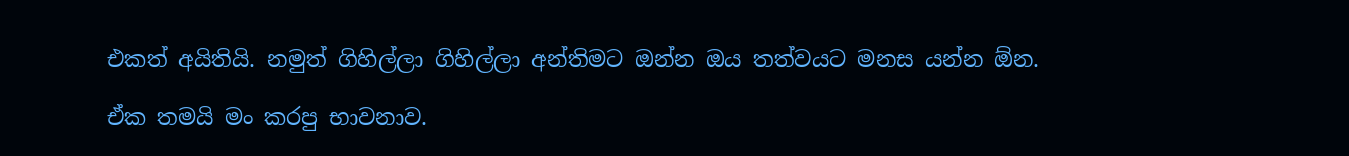එකත් අයිතියි. නමුත් ගිහිල්ලා ගිහිල්ලා අන්තිමට ඔන්න ඔය තත්වයට මනස යන්න ඕන.

ඒක තමයි මං කරපු භාවනාව.